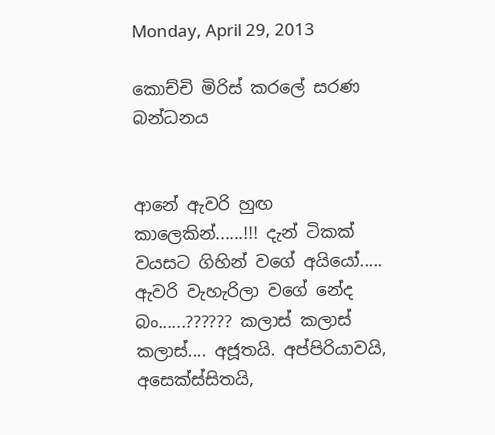Monday, April 29, 2013

කොච්චි මිරිස් කරලේ සරණ බන්ධනය


ආනේ ඇවරි හුඟ කාලෙකින්......!!! දැන් ටිකක් වයසට ගිහින් වගේ අයියෝ..... ඇවරි වැහැරිලා වගේ නේද බං......?????? කලාස් කලාස් කලාස්.... අජූතයි. අප්පිරියාවයි, අසෙක්ස්සිතයි,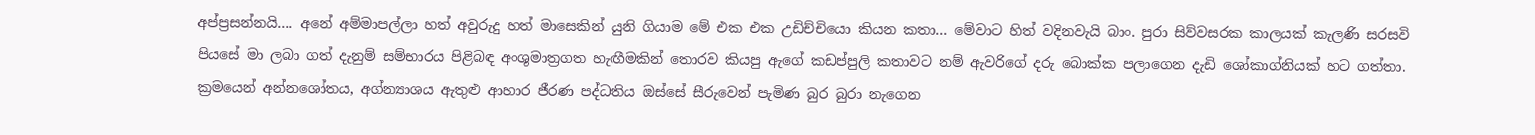අප්ප්‍රසන්නයි.... අනේ අම්මාපල්ලා හත් අවුරුදු හත් මාසෙකින් යුනි ගියාම මේ එක එක උඩිච්චියො කියන කතා... මේවාට හිත් වදිනවැයි බාං. පුරා සිව්වසරක කාලයක් කැලණි සරසවි පියසේ මා ලබා ගත් දැනුම් සම්භාරය පිළිබඳ අංශුමාත්‍රගත හැඟීමකින් තොරව කියපු ඇගේ කඩප්පුලි කතාවට නම් ඇවරිගේ දරු බොක්ක පලාගෙන දැඩි ශෝකාග්නියක් හට ගත්තා. ක්‍රමයෙන් අන්නශෝතය, අග්න්‍යාශය ඇතුළු ආහාර ජීරණ පද්ධතිය ඔස්සේ සීරුවෙන් පැමිණ බුර බුරා නැගෙන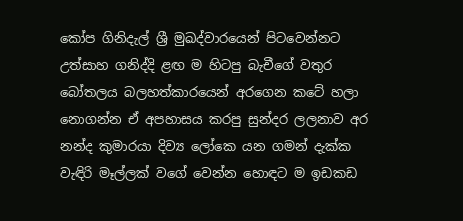කෝප ගිනිදැල් ශ්‍රී මුඛද්වාරයෙන් පිටවෙන්නට උත්සාහ ගනිද්දි ළඟ ම හිටපු බැචීගේ වතුර බෝතලය බලහත්කාරයෙන් අරගෙන කටේ හලා නොගන්න ඒ අපහාසය කරපු සුන්දර ලලනාව අර නන්ද කුමාරයා දිව්‍ය ලෝකෙ යන ගමන් දැක්ක වැඳිරි මෑල්ලක් වගේ වෙන්න හොඳට ම ඉඩකඩ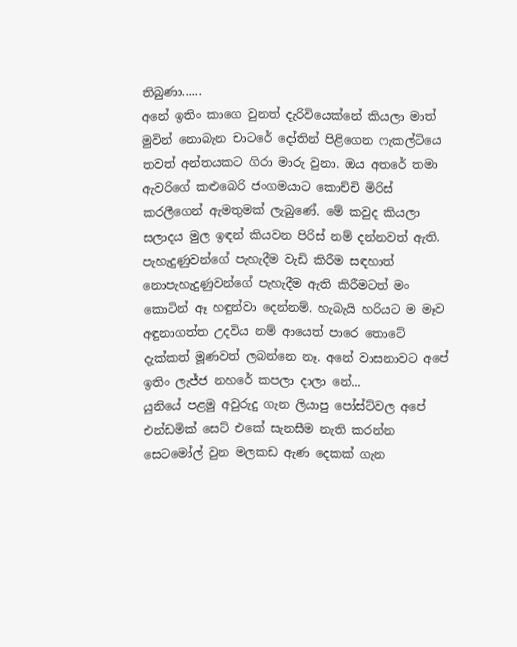තිබුණා......
අනේ ඉතිං කාගෙ වුනත් දැරිවියෙක්නේ කියලා මාත් මුවින් නොබැන චාටරේ දෝතින් පිළිගෙන ෆැකල්ටියෙ තවත් අන්තයකට ගිරා මාරු වුනා. ඔය අතරේ තමා ඇවරිගේ කළුබෙරි ජංගමයාට කොච්චි මිරිස් කරලීගෙන් ඇමතුමක් ලැබුණේ. මේ කවුද කියලා සලාදය මුල ඉඳන් කියවන පිරිස් නම් දන්නවත් ඇති. පැහැදුණුවන්ගේ පැහැදීම වැඩි කිරීම සඳහාත් නොපැහැදුණුවන්ගේ පැහැදීම ඇති කිරීමටත් මං කොටින් ඈ හඳුන්වා දෙන්නම්. හැබැයි හරියට ම මෑව අඳුනාගත්ත උදවිය නම් ආයෙත් පාරෙ තොටේ දැක්කත් මූණවත් ලබන්නෙ නෑ. අනේ වාසනාවට අපේ ඉතිං ලැජ්ජ නහරේ කපලා දාලා නේ...
යුනියේ පළමු අවුරුදු ගැන ලියාපු පෝස්ට්වල අපේ එන්ඩමික් සෙට් එකේ සැනසීම නැති කරන්න සෙටමෝල් වුන මලකඩ ඇණ දෙකක් ගැන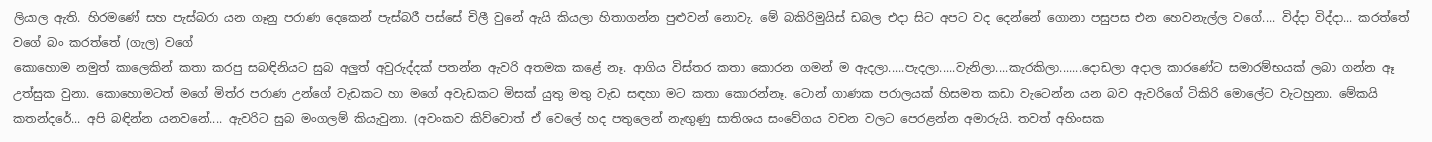ලියාල ඇති. හිරමණේ සහ පැස්බරා යන ගෑනු පරාණ දෙකෙන් පැස්බරී පස්සේ චිලී වුනේ ඇයි කියලා හිතාගන්න පුළුවන් නොවැ. මේ බකිරිමුයිස් ඩබල එදා සිට අපට වද දෙන්නේ ගොනා පසුපස එන හෙවනැල්ල වගේ.... විද්දා විද්දා... කරත්තේ වගේ බං කරත්තේ (ගැල) වගේ
කොහොම නමුත් කාලෙකින් කතා කරපු සබඳිනියට සුබ අලුත් අවුරුද්දක් පතන්න ඇවරි අතමක කළේ නෑ. ආගිය විස්තර කතා කොරන ගමන් ම ඇදලා.....පැදලා.....වැනිලා....කැරකිලා.......දොඩලා අදාල කාරණේට සමාරම්භයක් ලබා ගන්න ඈ උත්සුක වුනා. කොහොමටත් මගේ මිත්ර පරාණ උන්ගේ වැඩකට හා මගේ අවැඩකට මිසක් යුතු මතු වැඩ සඳහා මට කතා කොරන්නෑ. ටොන් ගාණක පරාලයක් හිසමත කඩා වැටෙන්න යන බව ඇවරිගේ ටිකිරි මොලේට වැටහුනා. මේකයි කතන්දරේ... අපි බඳින්න යනවනේ.... ඇවරිට සුබ මංගලම් කියැවුනා. (අවංකව කිව්වොත් ඒ වෙලේ හද පතුලෙන් නැඟුණු සාතිශය සංවේගය වචන වලට පෙරළන්න අමාරුයි. තවත් අහිංසක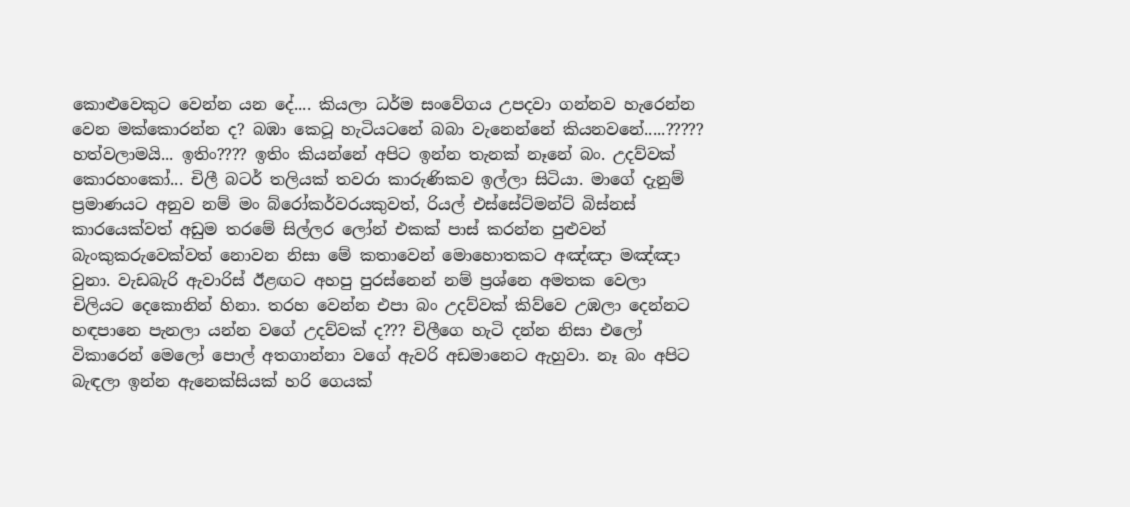කොළුවෙකුට වෙන්න යන දේ.... කියලා ධර්ම සංවේගය උපදවා ගන්නව හැරෙන්න වෙන මක්කොරන්න ද? බඹා කෙටූ හැටියටනේ බබා වැනෙන්නේ කියනවනේ.....?????
හත්වලාමයි... ඉතිං???? ඉතිං කියන්නේ අපිට ඉන්න තැනක් නෑනේ බං. උදව්වක් කොරහංකෝ... චිලී බටර් තලියක් තවරා කාරුණිකව ඉල්ලා සිටියා. මාගේ දැනුම් ප්‍රමාණයට අනුව නම් මං බ්රෝකර්වරයකුවත්, රියල් එස්සේට්මන්ට් බිස්නස් කාරයෙක්වත් අඩුම තරමේ සිල්ලර ලෝන් එකක් පාස් කරන්න පුළුවන් බැංකුකරුවෙක්වත් නොවන නිසා මේ කතාවෙන් මොහොතකට අඤ්ඤා මඤ්ඤා වුනා. වැඩබැරි ඇවාරිස් ඊළඟට අහපු පුරස්නෙන් නම් ප්‍රශ්නෙ අමතක වෙලා චිලියට දෙකොනින් හිනා. තරහ වෙන්න එපා බං උදව්වක් කිව්වෙ උඹලා දෙන්නට හඳපානෙ පැනලා යන්න වගේ උදව්වක් ද??? චිලීගෙ හැටි දන්න නිසා එලෝ විකාරෙන් මෙලෝ පොල් අතගාන්නා වගේ ඇවරි අඩමානෙට ඇහුවා. නෑ බං අපිට බැඳලා ඉන්න ඇනෙක්සියක් හරි ගෙයක්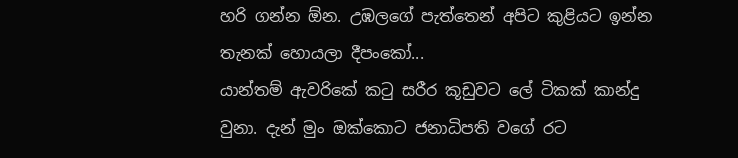හරි ගන්න ඕන. උඹලගේ පැත්තෙන් අපිට කුළියට ඉන්න තැනක් හොයලා දීපංකෝ...
යාන්තම් ඇවරිකේ කටු සරීර කූඩුවට ලේ ටිකක් කාන්දු වුනා. දැන් මුං ඔක්කොට ජනාධිපති වගේ රට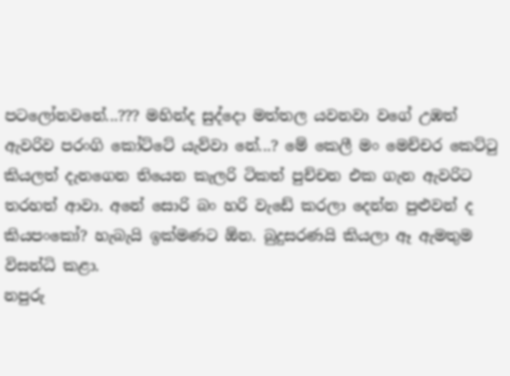පටලෝනවනේ...??? මහින්ද සුද්දො මත්තල යවනවා වගේ උඹත් ඇවරිව පරංගි කෝට්ටේ යැව්වා නේ...? මේ කෙලී මං මෙච්චර කෙට්ටු කියලත් දැනගෙන තියෙන කැලරි ටිකත් පුච්චන එක ගැන ඇවරිට තරහත් ආවා. අනේ සොරි බං හරි වැඩේ කරලා දෙන්න පුළුවන් ද කියපංකෝ? හැබැයි ඉක්මණට ඕන. බුදුසරණයි කියලා ඈ ඇමතුම විසන්ධි කළා.
නපුරු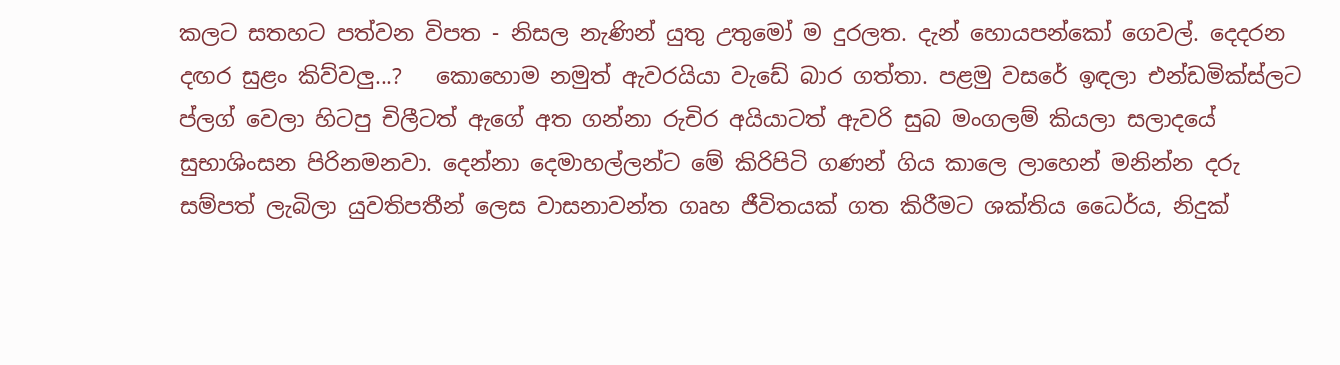කලට සතහට පත්වන විපත - නිසල නැණින් යුතු උතුමෝ ම දුරලත. දැන් හොයපන්කෝ ගෙවල්. දෙදරන දඟර සුළං කිව්වලු...?   කොහොම නමුත් ඇවරයියා වැඩේ බාර ගත්තා. පළමු වසරේ ඉඳලා එන්ඩමික්ස්ලට ප්ලග් වෙලා හිටපු චිලීටත් ඇගේ අත ගන්නා රුචිර අයියාටත් ඇවරි සුබ මංගලම් කියලා සලාදයේ සුභාශිංසන පිරිනමනවා. දෙන්නා දෙමාහල්ලන්ට මේ කිරිපිටි ගණන් ගිය කාලෙ ලාහෙන් මනින්න දරු සම්පත් ලැබිලා යුවතිපතීන් ලෙස වාසනාවන්ත ගෘහ ජීවිතයක් ගත කිරීමට ශක්තිය ධෛර්ය, නිදුක්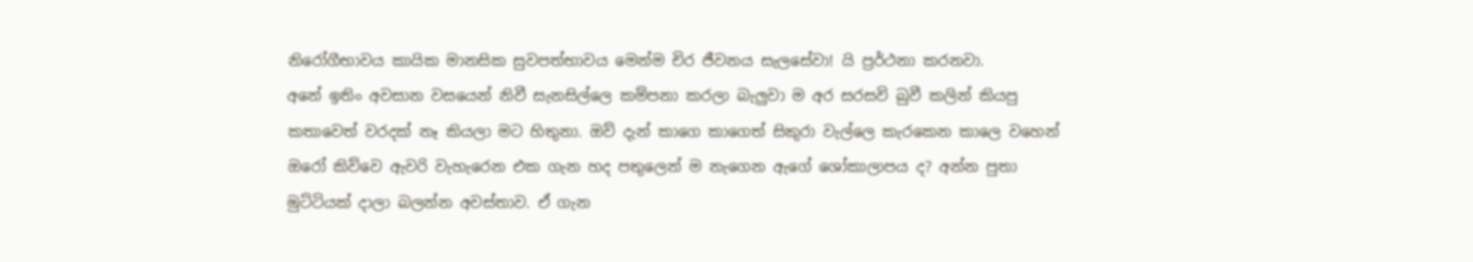නිරෝගීභාවය කායික මානසික සුවපත්භාවය මෙන්ම චිර ජීවනය සැලසේවා! යි ප්‍රර්ථනා කරනවා.
අනේ ඉතිං අවසාන වසයෙන් නිවී සැනසිල්ලෙ කම්පනා කරලා බැලුවා ම අර සරසවි බුවී කලින් කියපු කතාවෙත් වරදක් නෑ කියලා මට හිතුනා. ඔව් දැන් කාගෙ කාගෙත් සිකුරා වැල්ලෙ කැරකෙන කාලෙ වහෙන් ඔරෝ කිව්වෙ ඇවරි වැහැරෙන එක ගැන හද පතුලෙන් ම නැගෙන ඇගේ ශෝකාලාපය ද? අන්න පුතා මුට්ටියක් දාලා බලන්න අවස්තාව. ඒ ගැන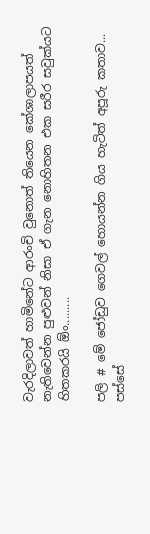වැරදිලාවත් හාමිනේට ආරංචි වුනොත් තියෙන කේශාලාපයත් නැතිවෙන්න පුළුවන් නිසා ඒ ගැන නොහිතන එක සරීර සවුක්යට හිතකරයි ඕං.........

පලි # මේ ජෝඩුව ගෙවල් හොයන්න ගිය හැටිත් අපූරු කතාව... පස්සේ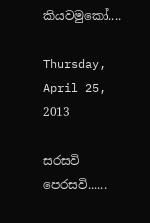කියවමුකෝ....

Thursday, April 25, 2013

සරසවි පෙරසවි......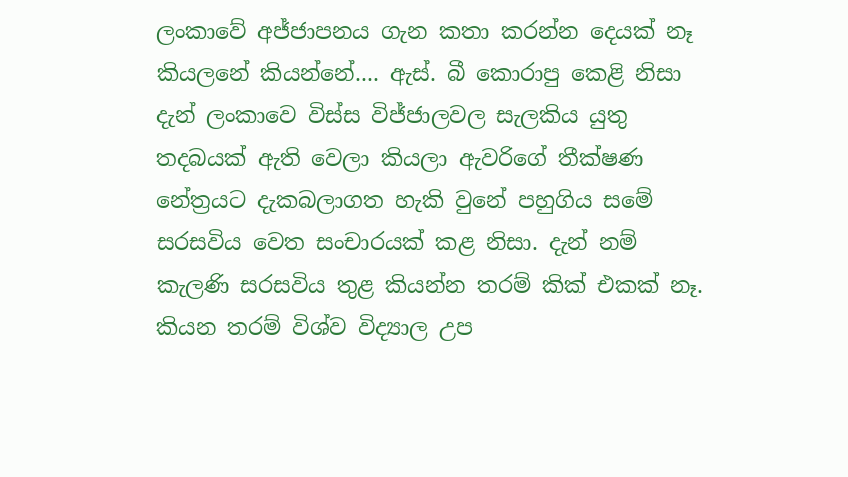ලංකාවේ අජ්ජාපනය ගැන කතා කරන්න දෙයක් නෑ කියලනේ කියන්නේ.... ඇස්. බී කොරාපු කෙළි නිසා දැන් ලංකාවෙ විස්ස විජ්ජාලවල සැලකිය යුතු තදබයක් ඇති වෙලා කියලා ඇවරිගේ තීක්ෂණ නේත්‍රයට දැකබලාගත හැකි වුනේ පහුගිය සමේ සරසවිය වෙත සංචාරයක් කළ නිසා. දැන් නම් කැලණි සරසවිය තුළ කියන්න තරම් කික් එකක් නෑ. කියන තරම් විශ්ව විද්‍යාල උප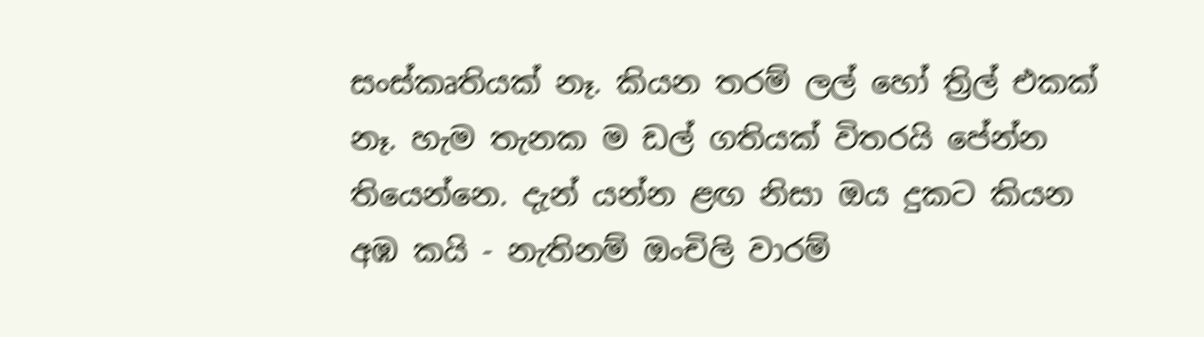සංස්කෘතියක් නෑ. කියන තරම් ලල් හෝ ත්‍රිල් එකක් නෑ. හැම තැනක ම ඩල් ගතියක් විතරයි පේන්න තියෙන්නෙ. දැන් යන්න ළඟ නිසා ඔය දුකට කියන අඹ කයි - නැතිනම් ඔංචිලි වාරම්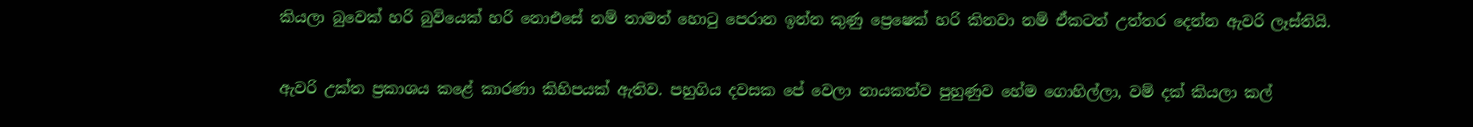කියලා ‍බුවෙක් හරි බුවියෙක් හරි නොඑසේ නම් තාමත් හොටු පෙරාන ඉන්න කුණු ප්‍රෙෂෙක් හරි කිනවා නම් ඒකටත් උත්තර දෙන්න ඇවරි ලෑස්තියි.


ඇවරි උක්ත ප්‍රකාශය කළේ කාරණා කිහිපයක් ඇතිව. පහුගිය දවසක පේ වෙලා නායකත්ව පුහුණුව හේම ගොහිල්ලා, වම් දක් කියලා කල්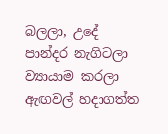බලලා, උදේ පාන්දර නැගිටලා ව්‍යායාම කරලා ඇඟවල් හදාගත්ත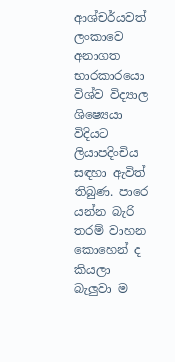ආශ්චර්යවත් ලංකාවෙ අනාගත භාරකාරයො විශ්ව විද්‍යාල ශිෂ්‍යෙයා විදියට ලියාපදිංචිය සඳහා ඇවිත් තිබුණ. පාරෙ යන්න බැරි තරම් වාහන කොහෙන් ද කියලා බැලුවා ම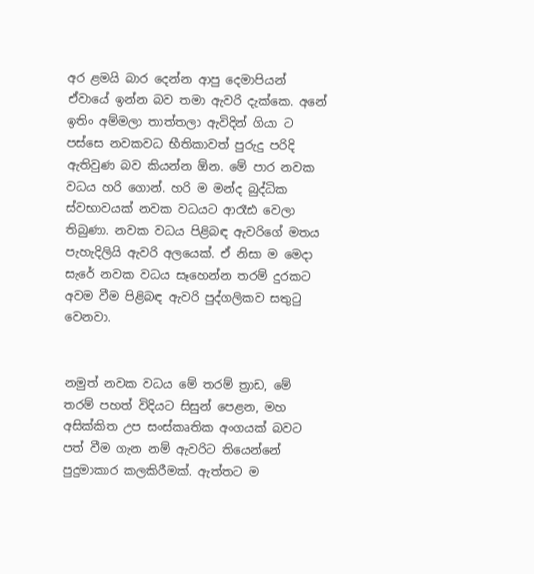අර ළමයි බාර දෙන්න ආපු දෙමාපියන් ඒවායේ ඉන්න බව තමා ඇවරි දැක්කෙ. අනේ ඉතිං අම්මලා තාත්තලා ඇවිදින් ගියා ට පස්සෙ නවකවධ භීතිකාවත් පුරුදු පරිදි ඇතිවුණ බව කියන්න ඕන. මේ පාර නවක වධය හරි ගොන්. හරි ම මන්ද බුද්ධික ස්වභාවයක් නවක වධයට ආරෑඪ වෙලා තිබුණා. නවක වධය පිළිබඳ ඇවරිගේ මතය පැහැදිලියි ඇවරි අලයෙක්. ඒ නිසා ම මෙදා සැරේ නවක වධය සෑහෙන්න තරම් දුරකට අවම වීම පිළිබඳ ඇවරි පුද්ගලිකව සතුටු වෙනවා.


නමුත් නවක වධය මේ තරම් ත්‍රාඩ, මේ තරම් පහත් විදියට සිසුන් පෙළන, මහ අසික්කිත උප සංස්කෘතික අංගයක් බවට පත් වීම ගැන නම් ඇවරිට තියෙන්නේ පුදුමාකාර කලකිරීමක්. ඇත්තට ම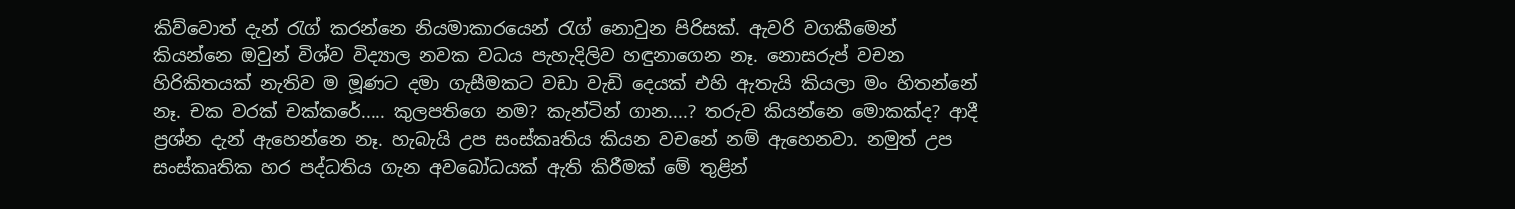කිව්වොත් දැන් රැග් කරන්නෙ නියමාකාරයෙන් රැග් නොවුන පිරිසක්. ඇවරි වගකීමෙන් කියන්නෙ ඔවුන් විශ්ව විද්‍යාල නවක වධය පැහැදිලිව හඳුනාගෙන නෑ. නොසරුප් වචන හිරිකිතයක් නැතිව ම මූණට දමා ගැසීමකට වඩා වැඩි දෙයක් එහි ඇතැයි කියලා මං හිතන්නේ නෑ. චක වරක් චක්කරේ..... කුලපතිගෙ නම? කැන්ටින් ගාන....? තරුව කියන්නෙ මොකක්ද? ආදී ප්‍රශ්න දැන් ඇහෙන්නෙ නෑ. හැබැයි උප සංස්කෘතිය කියන වචනේ නම් ඇහෙනවා. නමුත් උප සංස්කෘතික හර පද්ධතිය ගැන අවබෝධයක් ඇති කිරීමක් මේ තුළින්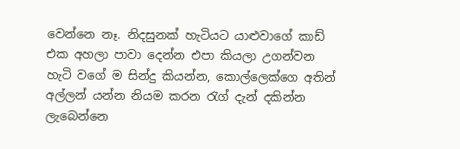වෙන්නෙ නෑ. නිදසුනක් හැටියට යාළුවාගේ කාඩ් එක අහලා පාවා දෙන්න එපා කියලා උගන්වන හැටි වගේ ම සින්දු කියන්න, කොල්ලෙක්ගෙ අතින් අල්ලන් යන්න නියම කරන රැග් දැන් දකින්න ලැබෙන්නෙ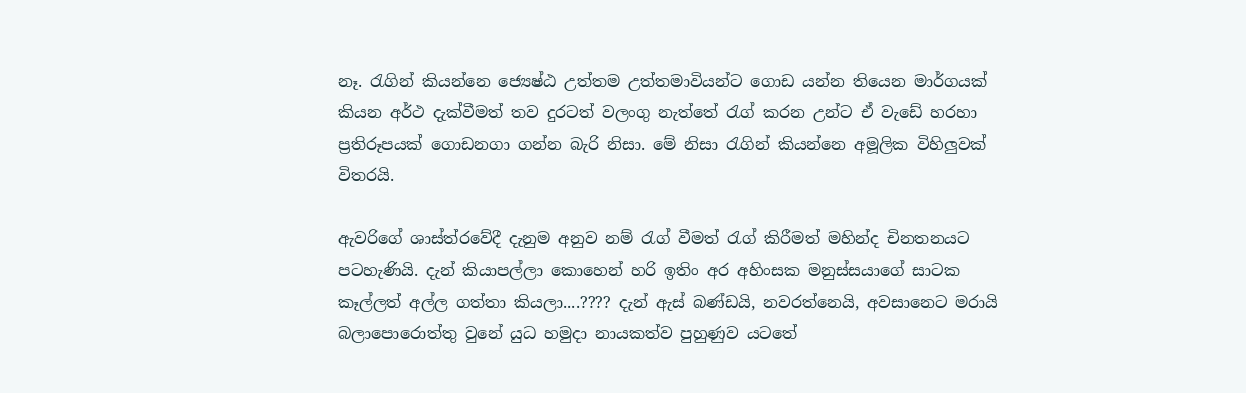නෑ. රැගින් කියන්නෙ ජ්‍යෙෂ්ඨ උත්තම උත්තමාවියන්ට ගොඩ යන්න තියෙන මාර්ගයක් කියන අර්ථ දැක්වීමත් තව දුරටත් වලංගු නැත්තේ රැග් කරන උන්ට ඒ වැඩේ හරහා ප්‍රතිරූපයක් ගොඩනගා ගන්න බැරි නිසා. මේ නිසා රැගින් කියන්නෙ අමූලික විහිලුවක් විතරයි.

ඇවරිගේ ශාස්ත්රවේදී දැනුම අනුව නම් රැග් වීමත් රැග් කිරීමත් මහින්ද චිනතනයට පටහැණියි. දැන් කියාපල්ලා කොහෙන් හරි ඉතිං අර අහිංසක මනුස්සයාගේ සාටක කෑල්ලත් අල්ල ගත්තා කියලා....???? දැන් ඇස් බණ්ඩයි, නවරත්නෙයි, අවසානෙට මරායි බලාපොරොත්තු වුනේ යුධ හමුදා නායකත්ව පුහුණුව යටතේ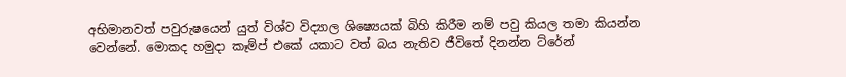අභිමානවත් පවුරුෂයෙන් යුත් විශ්ව විද්‍යාල ශිෂ්‍යෙයක් බිහි කිරීම නම් පවු කියල තමා කියන්න වෙන්නේ. මොකද හමුදා කෑම්ප් එකේ යකාට වත් බය නැතිව ජීවිතේ දිනන්න ට්රේන්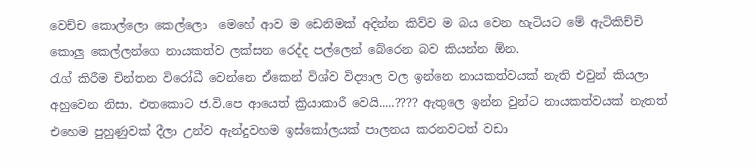වෙච්ච කොල්ලො කෙල්ලො  මෙහේ ආව ම ඩෙනිමක් අදින්න කිව්ව ම බය වෙන හැටියට මේ ඇටිකිච්චි කොලු කෙල්ලන්ගෙ නායකත්ව ලක්සන රෙද්ද පල්ලෙන් බේරෙන බව කියන්න ඕන.
රැග් කිරීම චින්තන විරෝධී වෙන්නෙ ඒකෙන් විශ්ව විද්‍යාල වල ඉන්නෙ නායකත්වයක් නැති එවුන් කියලා අහුවෙන නිසා. එතකොට ජ.වි.පෙ ආයෙත් ක්‍රියාකාරී වෙයි.....???? ඇතුලෙ ඉන්න වුන්ට නායකත්වයක් නැතත් එහෙම පුහුණුවක් දීලා උන්ව ඇන්දුවහම ඉස්කෝලයක් පාලනය කරනවටත් වඩා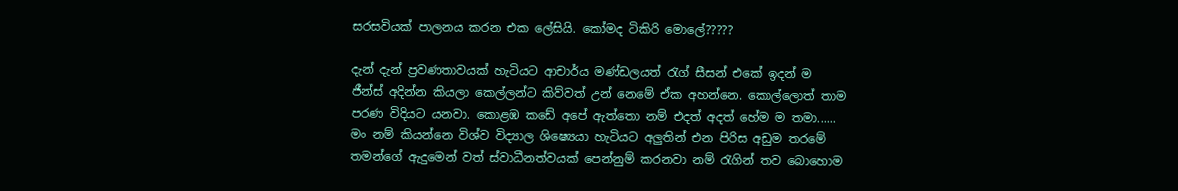සරසවියක් පාලනය කරන එක ලේසියි. කෝමද ටිකිරි මොලේ?????

දැන් දැන් ප්‍රවණතාවයක් හැටියට ආචාර්ය මණ්ඩලයත් රැග් සීසන් එකේ ඉදන් ම ජීන්ස් අදින්න කියලා කෙල්ලන්ට කිව්වත් උන් නෙමේ ඒක අහන්නෙ. කොල්ලොත් තාම පරණ විදියට යනවා. කොළඹ කඩේ අපේ ඇත්තො නම් එදත් අදත් හේම ම තමා...... මං නම් කියන්නෙ විශ්ව විද්‍යාල ශිෂ්‍යෙයා හැටියට අලුතින් එන පිරිස අඩුම තරමේ තමන්ගේ ඇදුමෙන් වත් ස්වාධීනත්වයක් පෙන්නුම් කරනවා නම් රැගින් තව බොහොම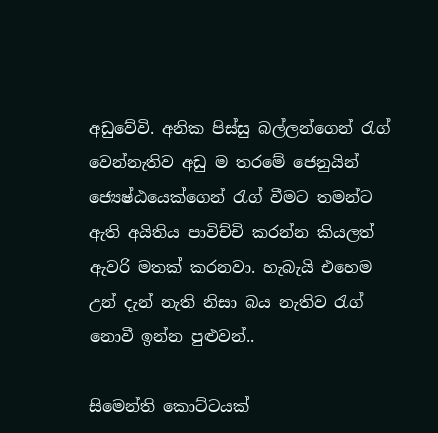අඩුවේවි. අනික පිස්සු බල්ලන්ගෙන් රැග් වෙන්නැතිව අඩු ම තරමේ ජෙනුයින් ජ්‍යෙෂ්ඨයෙක්ගෙන් රැග් වීමට තමන්ට ඇති අයිතිය පාවිච්චි කරන්න කියලත් ඇවරි මතක් කරනවා. හැබැයි එහෙම උන් දැන් නැති නිසා බය නැතිව රැග් නොවී ඉන්න පුළුවන්..

සිමෙන්ති කොට්ටයක්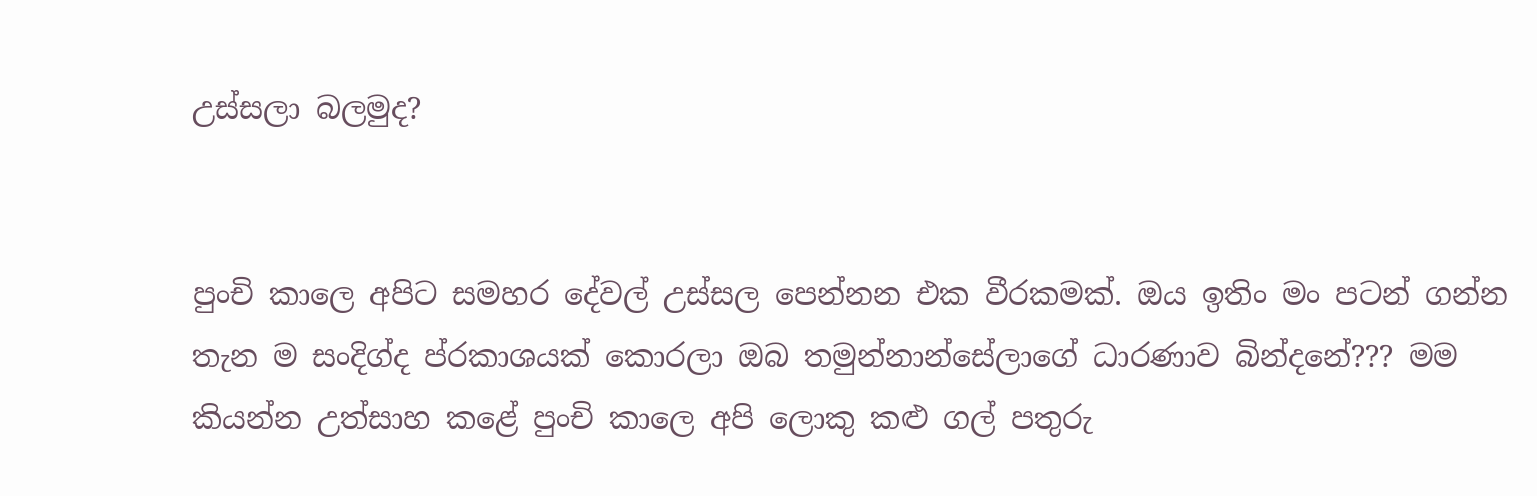උස්සලා බලමුද?


පුංචි කාලෙ අපිට සමහර දේවල් උස්සල පෙන්නන එක වීරකමක්. ඔය ඉතිං මං පටන් ගන්න තැන ම සංදිග්ද ප්රකාශයක් කොරලා ඔබ තමුන්නාන්සේලාගේ ධාරණාව බින්දනේ??? මම කියන්න උත්සාහ කළේ පුංචි කාලෙ අපි ලොකු කළු ගල් පතුරු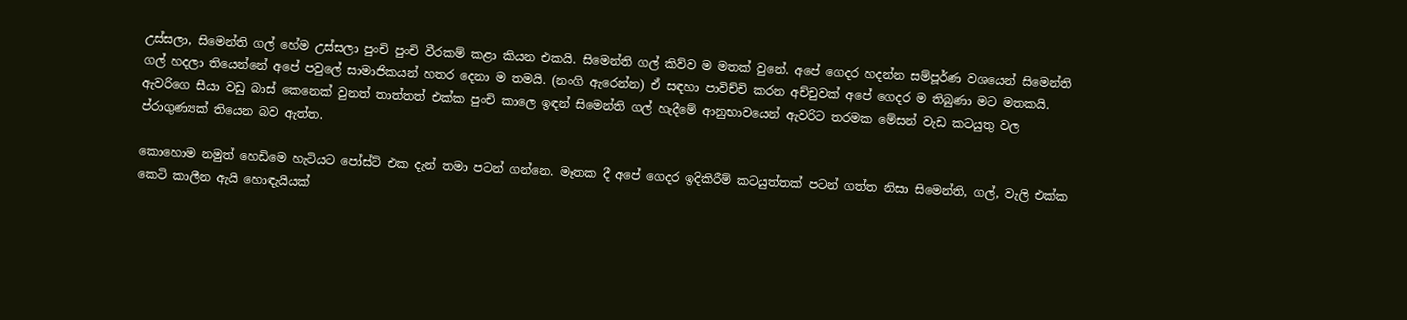උස්සලා, සිමෙන්ති ගල් හේම උස්සලා පුංචි පුංචි වීරකම් කළා කියන එකයි. සිමෙන්ති ගල් කිව්ව ම මතක් වුනේ. අපේ ගෙදර හදන්න සම්පූර්ණ වශයෙන් සිමෙන්ති ගල් හදලා තියෙන්නේ අපේ පවුලේ සාමාජිකයන් හතර දෙනා ම තමයි. (නංගි ඇරෙන්න) ඒ සඳහා පාවිච්චි කරන අච්චුවක් අපේ ගෙදර ම තිබුණා මට මතකයි. ඇවරිගෙ සීයා වඩු බාස් කෙනෙක් වුනත් තාත්තත් එක්ක පුංචි කාලෙ ඉඳන් සිමෙන්ති ගල් හැදීමේ ආනුභාවයෙන් ඇවරිට තරමක මේසන් වැඩ කටයුතු වල ප්රාගුණ්‍යක් තියෙන බව ඇත්ත.

කොහොම නමුත් හෙඩිමෙ හැටියට පෝස්ට් එක දැන් තමා පටන් ගන්නෙ. මෑතක දී අපේ ගෙදර ඉදිකිරීම් කටයුත්තක් පටන් ගත්ත නිසා සිමෙන්ති, ගල්, වැලි එක්ක කෙටි කාලීන ඇයි හොඳැයියක්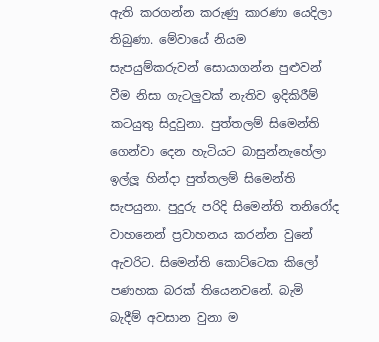ඇති කරගන්න කරුණු කාරණා යෙදිලා තිබුණා. මේවායේ නියම සැපයුම්කරුවන් සොයාගන්න පුළුවන් වීම නිසා ගැටලුවක් නැතිව ඉදිකිරීම් කටයුතු සිදුවුනා. පුත්තලම් සිමෙන්ති ගෙන්වා දෙන හැටියට බාසුන්නැහේලා ඉල්ලූ හින්දා පුත්තලම් සිමෙන්ති සැපයුනා. පුදුරු පරිදි සිමෙන්ති තනිරෝද වාහනෙන් ප්‍රවාහනය කරන්න වුනේ ඇවරිට. සිමෙන්ති කොට්ටෙක කිලෝ පණහක බරක් තියෙනවනේ. බැමි බැදීම් අවසාන වුනා ම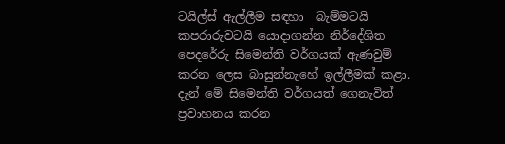ටයිල්ස් ඇල්ලීම සඳහා  බැම්මටයි කපරාරුවටයි යොදාගන්න නිර්දේශිත පෙදරේරු සිමෙන්ති වර්ගයක් ඇණවුම් කරන ලෙස බාසුන්නැහේ ඉල්ලීමක් කළා. දැන් මේ සිමෙන්ති වර්ගයත් ගෙනැවිත් ප්‍රවාහනය කරන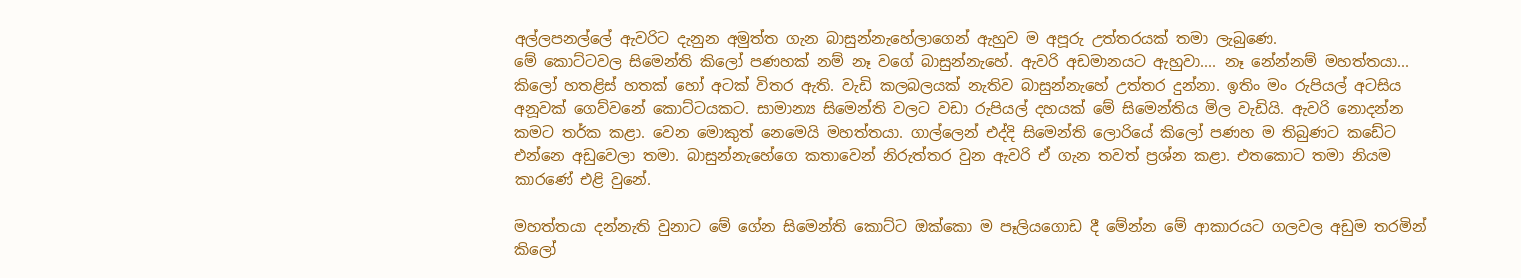අල්ලපනල්ලේ ඇවරිට දැනුන අමුත්ත ගැන බාසුන්නැහේලාගෙන් ඇහුව ම අපූරු උත්තරයක් තමා ලැබුණෙ.
මේ කොට්ටවල සිමෙන්ති කිලෝ පණහක් නම් නෑ වගේ බාසුන්නැහේ. ඇවරි අඩමානයට ඇහුවා.... නෑ නේන්නම් මහත්තයා... කිලෝ හතළිස් හතක් හෝ අටක් විතර ඇති. වැඩි කලබලයක් නැතිව බාසුන්නැහේ උත්තර දුන්නා. ඉතිං මං රුපියල් අටසිය අනූවක් ගෙව්වනේ කොට්ටයකට. සාමාන්‍ය සිමෙන්ති වලට වඩා රුපියල් දහයක් මේ සිමෙන්තිය මිල වැඩියි. ඇවරි නොදන්න කමට තර්ක කළා. වෙන මොකුත් නෙමෙයි මහත්තයා. ගාල්ලෙන් එද්දි සිමෙන්ති ලොරියේ කිලෝ පණහ ම තිබුණට කඩේට එන්නෙ අඩුවෙලා තමා. බාසුන්නැහේගෙ කතාවෙන් නිරුත්තර වුන ඇවරි ඒ ගැන තවත් ප්‍රශ්න කළා. එතකොට තමා නියම කාරණේ එළි වුනේ.

මහත්තයා දන්නැති වුනාට මේ ගේන සිමෙන්ති කොට්ට ඔක්කො ම පෑලියගොඩ දී මේන්න මේ ආකාරයට ගලවල අඩුම තරමින් කිලෝ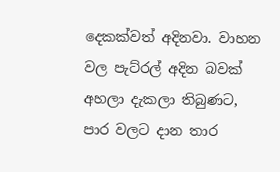දෙකක්වත් අදිනවා. වාහන වල පැට්රල් අදින බවක් අහලා දැකලා තිබුණට, පාර වලට දාන තාර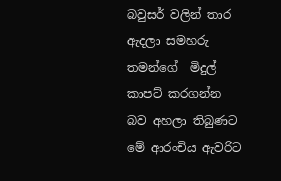බවුසර් වලින් තාර ඇදලා සමහරු තමන්ගේ  මිදුල් කාපට් කරගන්න බව අහලා තිබුණට මේ ආරංචිය ඇවරිට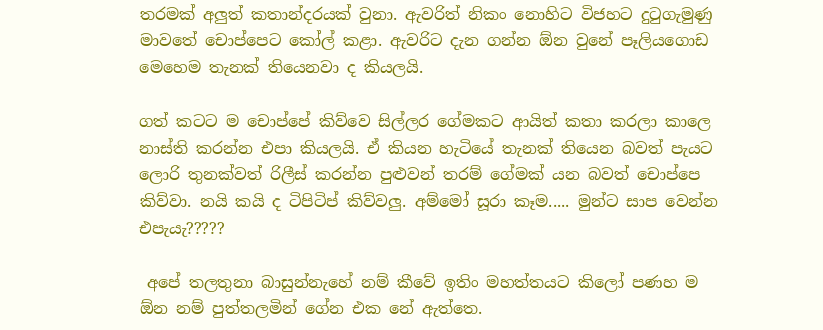තරමක් අලුත් කතාන්දරයක් වුනා. ඇවරිත් නිකං නොහිට විජහට දුටුගැමුණු මාවතේ චොප්පෙට කෝල් කළා. ඇවරිට දැන ගන්න ඕන වුනේ පෑලියගොඩ මෙහෙම තැනක් තියෙනවා ද කියලයි.

ගත් කටට ම චොප්පේ කිව්වෙ සිල්ලර ගේමකට ආයිත් කතා කරලා කාලෙ නාස්ති කරන්න එපා කියලයි. ඒ කියන හැටියේ තැනක් තියෙන බවත් පැයට ලොරි තුනක්වත් රිලීස් කරන්න පුළුවන් තරම් ගේමක් යන බවත් චොප්පෙ කිව්වා. නයි කයි ද ටිපිටිප් කිව්වලු. අම්මෝ සූරා කෑම..... මුන්ට සාප වෙන්න එපැයැ?????

 අපේ තලතුනා බාසුන්නැහේ නම් කීවේ ඉතිං මහත්තයට කිලෝ පණහ ම ඕන නම් පුත්තලමින් ගේන එක නේ ඇත්තෙ.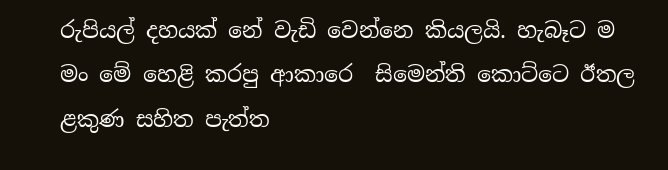රුපියල් දහයක් නේ වැඩි වෙන්නෙ කියලයි. හැබෑට ම මං මේ හෙළි කරපු ආකාරෙ  සිමෙන්ති කොට්ටෙ ඊතල ළකුණ සහිත පැත්ත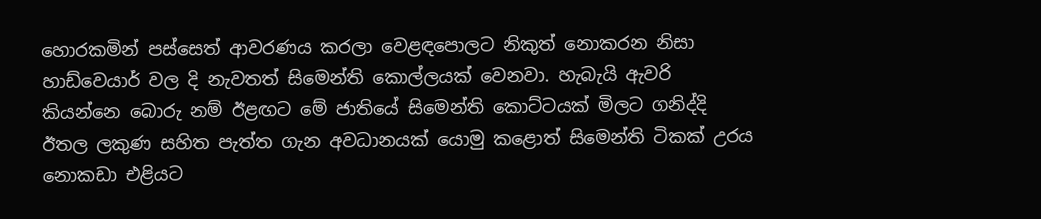හොරකමින් පස්සෙත් ආවරණය කරලා වෙළඳපොලට නිකුත් නොකරන නිසා හාඩ්වෙයාර් වල දි නැවතත් සිමෙන්ති කොල්ලයක් වෙනවා. හැබැයි ඇවරි කියන්නෙ බොරු නම් ඊළඟට මේ ජාතියේ සිමෙන්ති කොට්ටයක් මිලට ගනිද්දි ඊතල ලකුණ සහිත පැත්ත ගැන අවධානයක් යොමු කළොත් සිමෙන්ති ටිකක් උරය නොකඩා එළියට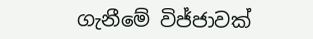ගැනීමේ විජ්ජාවක්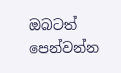ඔබටත් පෙන්වන්න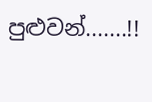පුළුවන්.......!!